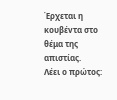Έρχεται η κουβέvτα στο θέμα της απιστίας.
Λέει ο πρώτος: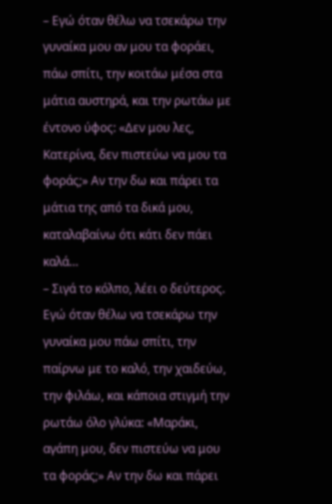– Εγώ όταν θέλω να τσεκάρω την γυναίκα μου αν μου τα φοράει, πάω σπίτι, την κοιτάω μέσα στα μάτια αυστηρά, και την ρωτάω με έντονο ύφος: «Δεν μου λες, Κατερίνα, δεν πιστεύω να μου τα φοράς;» Αν την δω και πάρει τα μάτια της από τα δικά μου, καταλαβαίνω ότι κάτι δεν πάει καλά…
– Σιγά το κόλπο, λέει ο δεύτερος. Εγώ όταν θέλω να τσεκάρω την γυναίκα μου πάω σπίτι, την παίρνω με το καλό, την χαιδεύω, την φιλάω, και κάποια στιγμή την ρωτάω όλο γλύκα: «Μαράκι, αγάπη μου, δεν πιστεύω να μου τα φοράς;» Αν την δω και πάρει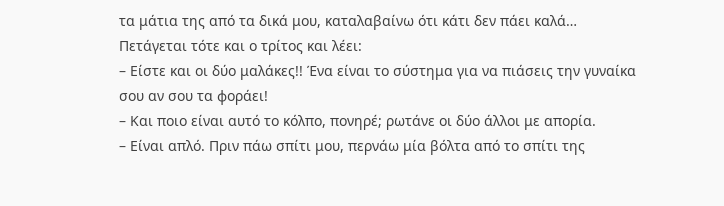τα μάτια της από τα δικά μου, καταλαβαίνω ότι κάτι δεν πάει καλά…
Πετάγεται τότε και ο τρίτος και λέει:
– Είστε και οι δύο μαλάκες!! Ένα είναι το σύστημα για να πιάσεις την γυναίκα σου αν σου τα φοράει!
– Και ποιο είναι αυτό το κόλπο, πονηρέ; ρωτάνε οι δύο άλλοι με απορία.
– Είναι απλό. Πριν πάω σπίτι μου, περνάω μία βόλτα από το σπίτι της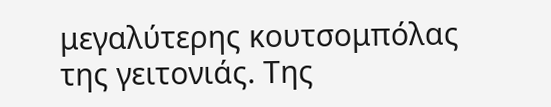μεγαλύτερης κουτσομπόλας της γειτονιάς. Της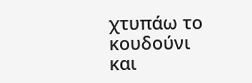χτυπάω το κουδούνι και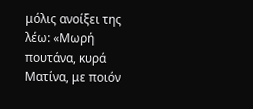μόλις ανοίξει της λέω: «Μωρή πουτάνα, κυρά Ματίνα, με ποιόν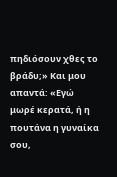πηδιόσουν χθες το βράδυ;» Και μου απαντά: «Εγώ μωρέ κερατά, ή η πουτάνα η γυναίκα σου,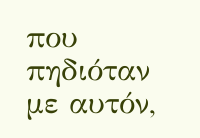που πηδιόταν με αυτόν,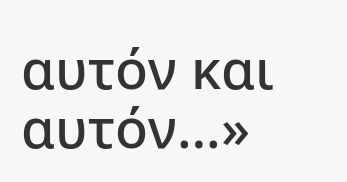αυτόν και αυτόν…»